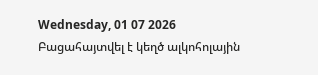Wednesday, 01 07 2026
Բացահայտվել է կեղծ ալկոհոլային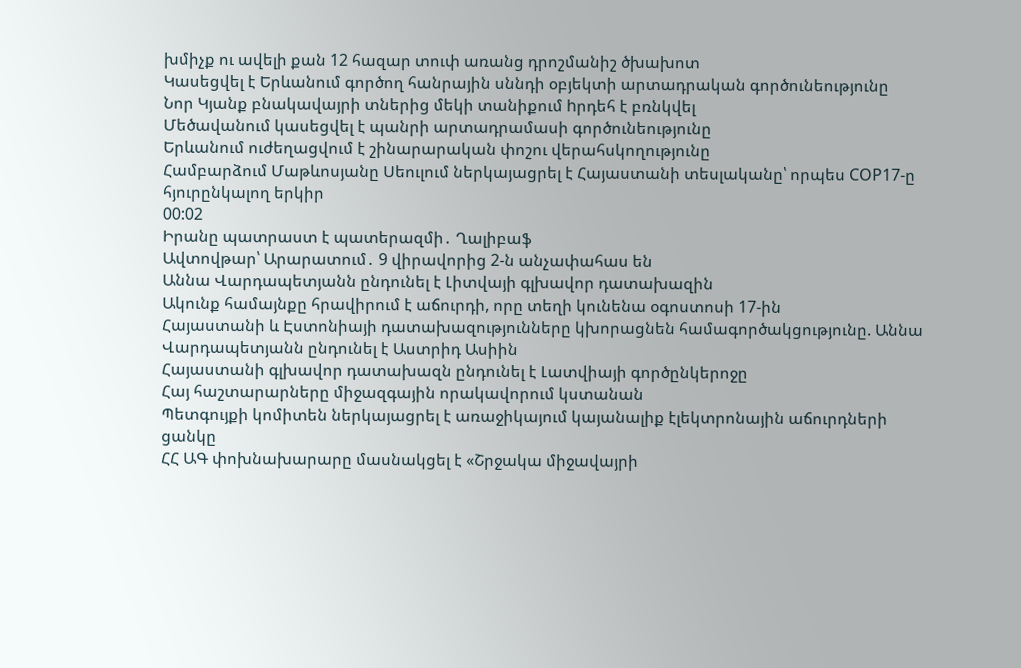խմիչք ու ավելի քան 12 հազար տուփ առանց դրոշմանիշ ծխախոտ
Կասեցվել է Երևանում գործող հանրային սննդի օբյեկտի արտադրական գործունեությունը
Նոր Կյանք բնակավայրի տներից մեկի տանիքում hրդեհ է բռնկվել
Մեծավանում կասեցվել է պանրի արտադրամասի գործունեությունը
Երևանում ուժեղացվում է շինարարական փոշու վերահսկողությունը
Համբարձում Մաթևոսյանը Սեուլում ներկայացրել է Հայաստանի տեսլականը՝ որպես COP17-ը հյուրընկալող երկիր
00:02
Իրանը պատրաստ է պատերազմի․ Ղալիբաֆ
Ավտովթար՝ Արարատում․ 9 վիրավորից 2-ն անչափահաս են
Աննա Վարդապետյանն ընդունել է Լիտվայի գլխավոր դատախազին
Ակունք համայնքը հրավիրում է աճուրդի, որը տեղի կունենա օգոստոսի 17-ին
Հայաստանի և Էստոնիայի դատախազությունները կխորացնեն համագործակցությունը. Աննա Վարդապետյանն ընդունել է Աստրիդ Ասիին
Հայաստանի գլխավոր դատախազն ընդունել է Լատվիայի գործընկերոջը
Հայ հաշտարարները միջազգային որակավորում կստանան
Պետգույքի կոմիտեն ներկայացրել է առաջիկայում կայանալիք էլեկտրոնային աճուրդների ցանկը
ՀՀ ԱԳ փոխնախարարը մասնակցել է «Շրջակա միջավայրի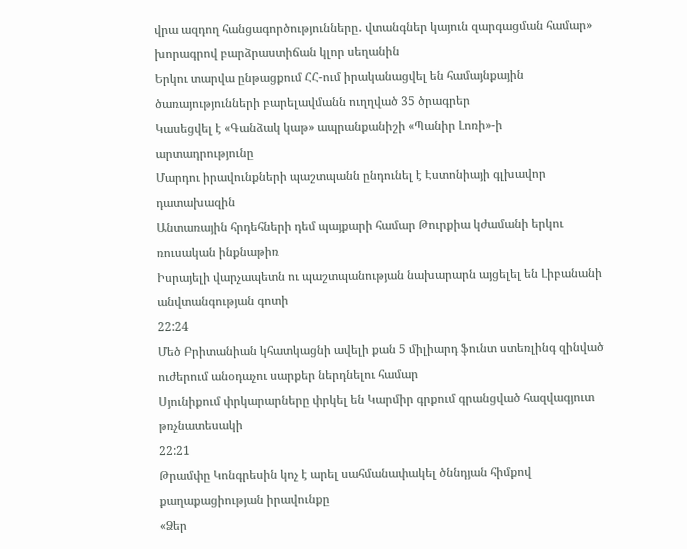վրա ազդող հանցագործությունները․ վտանգներ կայուն զարգացման համար» խորագրով բարձրաստիճան կլոր սեղանին
Երկու տարվա ընթացքում ՀՀ-ում իրականացվել են համայնքային ծառայությունների բարելավմանն ուղղված 35 ծրագրեր
Կասեցվել է «Գանձակ կաթ» ապրանքանիշի «Պանիր Լոռի»-ի արտադրությունը
Մարդու իրավունքների պաշտպանն ընդունել է Էստոնիայի գլխավոր դատախազին
Անտառային հրդեհների դեմ պայքարի համար Թուրքիա կժամանի երկու ռուսական ինքնաթիռ
Իսրայելի վարչապետն ու պաշտպանության նախարարն այցելել են Լիբանանի անվտանգության գոտի
22:24
Մեծ Բրիտանիան կհատկացնի ավելի քան 5 միլիարդ ֆունտ ստեռլինգ զինված ուժերում անօդաչու սարքեր ներդնելու համար
Սյունիքում փրկարարները փրկել են Կարմիր գրքում գրանցված հազվագյուտ թռչնատեսակի
22:21
Թրամփը Կոնգրեսին կոչ է արել սահմանափակել ծննդյան հիմքով քաղաքացիության իրավունքը
«Ձեր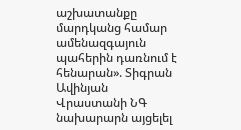աշխատանքը մարդկանց համար ամենազգայուն պահերին դառնում է հենարան». Տիգրան Ավինյան
Վրաստանի ՆԳ նախարարն այցելել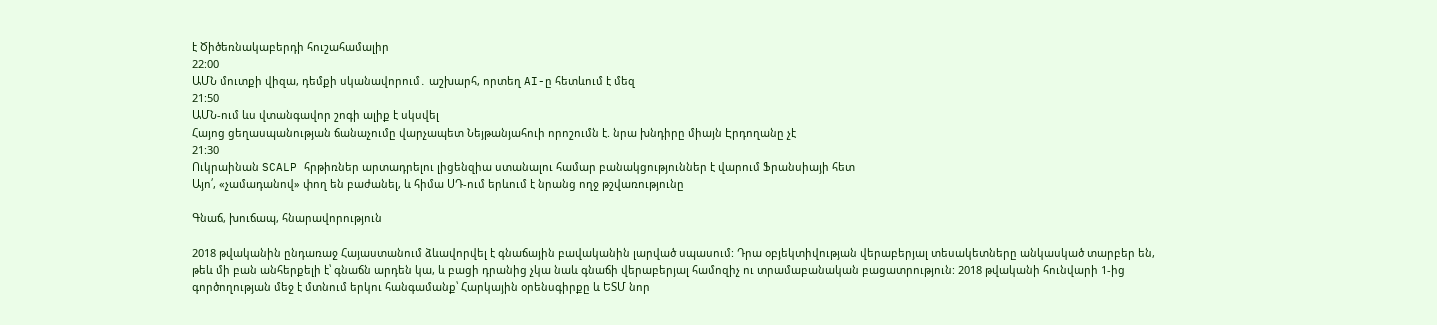է Ծիծեռնակաբերդի հուշահամալիր
22:00
ԱՄՆ մուտքի վիզա, դեմքի սկանավորում․ աշխարհ, որտեղ AI-ը հետևում է մեզ
21:50
ԱՄՆ-ում ևս վտանգավոր շոգի ալիք է սկսվել
Հայոց ցեղասպանության ճանաչումը վարչապետ Նեյթանյահուի որոշումն է. նրա խնդիրը միայն Էրդողանը չէ
21:30
Ուկրաինան SCALP հրթիռներ արտադրելու լիցենզիա ստանալու համար բանակցություններ է վարում Ֆրանսիայի հետ
Այո՛, «չամադանով» փող են բաժանել, և հիմա ՍԴ-ում երևում է նրանց ողջ թշվառությունը

Գնաճ, խուճապ, հնարավորություն

2018 թվականին ընդառաջ Հայաստանում ձևավորվել է գնաճային բավականին լարված սպասում: Դրա օբյեկտիվության վերաբերյալ տեսակետները անկասկած տարբեր են, թեև մի բան անհերքելի է՝ գնաճն արդեն կա, և բացի դրանից չկա նաև գնաճի վերաբերյալ համոզիչ ու տրամաբանական բացատրություն: 2018 թվականի հունվարի 1-ից գործողության մեջ է մտնում երկու հանգամանք՝ Հարկային օրենսգիրքը և ԵՏՄ նոր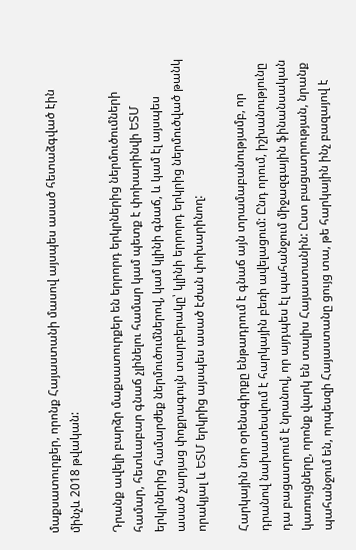մաքսատուրքեր, որոնք Հայաստանի մասով այսպես ասած հետաձգված էին մինչև 2018 թվական:

Դրանք ավելի բարձր մաքսատուրքեր են երրորդ երկրներից ներմուծումների համար, հետևաբար գնաճ չլինելու համար կամ պետք է փոխարինվի ԵՏՄ երկրներից համարժեք ներմուծումներով, կամ կլինի գնաճ, և կամ էլ այսպես ասած չարյաց փոքրագույն տարբերակը՝ կլինի երրորդ երկրից ներմուծված թանկ որակյալ և ԵՏՄ երկրից այսպես ասած էժան փոխարինող:

Հարկային նոր օրենսգիրքը ենթադրում է գնաճ այն տրամաբանությամբ, որ դրանով նախատեսվում է հարկային բեռի ավելացում: Ընդ որում, իշխանությունը դա բացատրում է նրանով, որ այդպես էլ պահանջում միջազգային ֆինանսական կառույցները, որոնք վարկ են տալիս Հայաստանին: Ըստ բացատրության, նրանք պահանջում են, որպեսզի Հայաստանը ցույց տա, թե հարկային ինչ բազայով է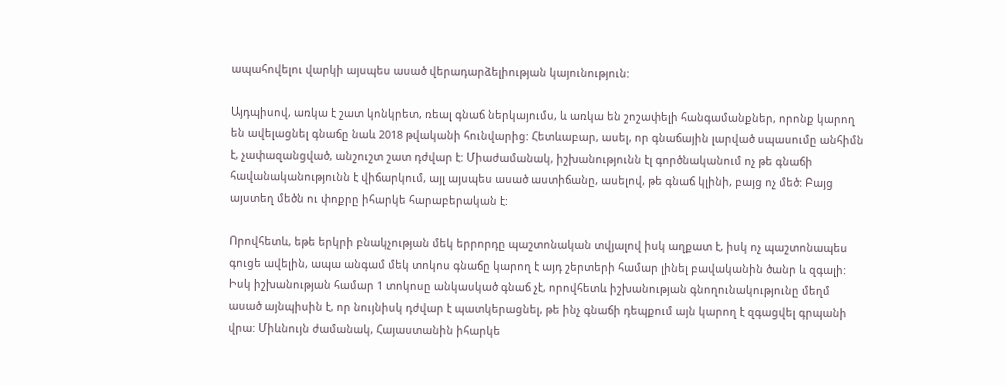ապահովելու վարկի այսպես ասած վերադարձելիության կայունություն:

Այդպիսով, առկա է շատ կոնկրետ, ռեալ գնաճ ներկայումս, և առկա են շոշափելի հանգամանքներ, որոնք կարող են ավելացնել գնաճը նաև 2018 թվականի հունվարից: Հետևաբար, ասել, որ գնաճային լարված սպասումը անհիմն է, չափազանցված, անշուշտ շատ դժվար է: Միաժամանակ, իշխանությունն էլ գործնականում ոչ թե գնաճի հավանականությունն է վիճարկում, այլ այսպես ասած աստիճանը, ասելով, թե գնաճ կլինի, բայց ոչ մեծ: Բայց այստեղ մեծն ու փոքրը իհարկե հարաբերական է:

Որովհետև, եթե երկրի բնակչության մեկ երրորդը պաշտոնական տվյալով իսկ աղքատ է, իսկ ոչ պաշտոնապես գուցե ավելին, ապա անգամ մեկ տոկոս գնաճը կարող է այդ շերտերի համար լինել բավականին ծանր և զգալի: Իսկ իշխանության համար 1 տոկոսը անկասկած գնաճ չէ, որովհետև իշխանության գնողունակությունը մեղմ ասած այնպիսին է, որ նույնիսկ դժվար է պատկերացնել, թե ինչ գնաճի դեպքում այն կարող է զգացվել գրպանի վրա: Միևնույն ժամանակ, Հայաստանին իհարկե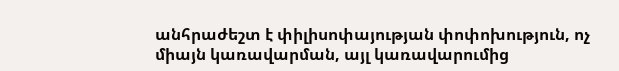անհրաժեշտ է փիլիսոփայության փոփոխություն, ոչ միայն կառավարման, այլ կառավարումից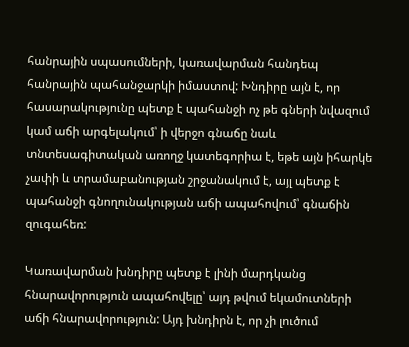հանրային սպասումների, կառավարման հանդեպ հանրային պահանջարկի իմաստով: Խնդիրը այն է, որ հասարակությունը պետք է պահանջի ոչ թե գների նվազում կամ աճի արգելակում՝ ի վերջո գնաճը նաև տնտեսագիտական առողջ կատեգորիա է, եթե այն իհարկե չափի և տրամաբանության շրջանակում է, այլ պետք է պահանջի գնողունակության աճի ապահովում՝ գնաճին զուգահեռ:

Կառավարման խնդիրը պետք է լինի մարդկանց հնարավորություն ապահովելը՝ այդ թվում եկամուտների աճի հնարավորություն: Այդ խնդիրն է, որ չի լուծում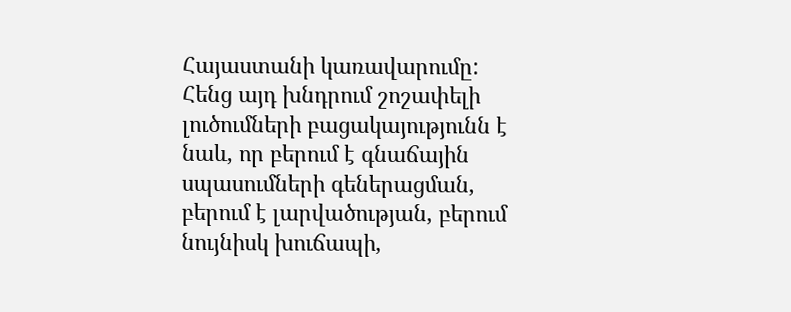Հայաստանի կառավարումը: Հենց այդ խնդրում շոշափելի լուծումների բացակայությունն է նաև, որ բերում է գնաճային սպասումների գեներացման, բերում է լարվածության, բերում նույնիսկ խուճապի,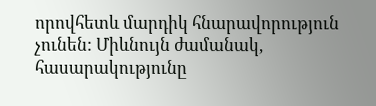որովհետև մարդիկ հնարավորություն չունեն: Միևնույն ժամանակ, հասարակությունը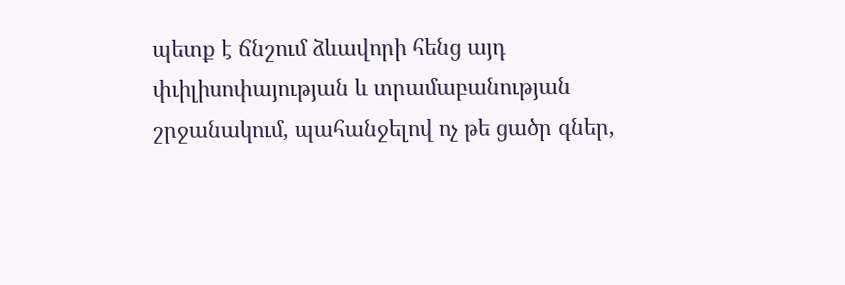պետք է ճնշում ձևավորի հենց այդ փւիլիսոփայության և տրամաբանության շրջանակում, պահանջելով ոչ թե ցածր գներ,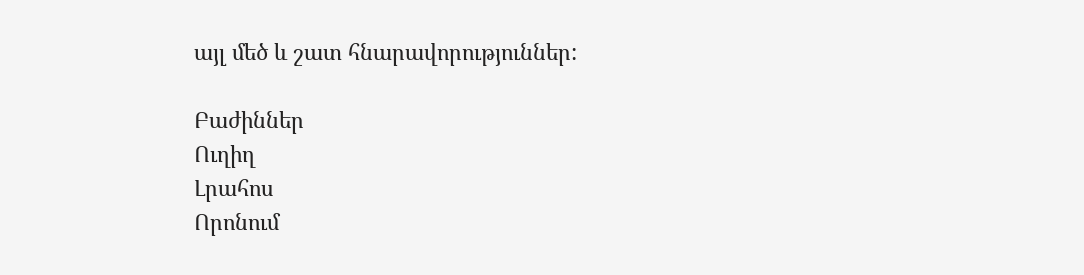այլ մեծ և շատ հնարավորություններ:

Բաժիններ
Ուղիղ
Լրահոս
Որոնում